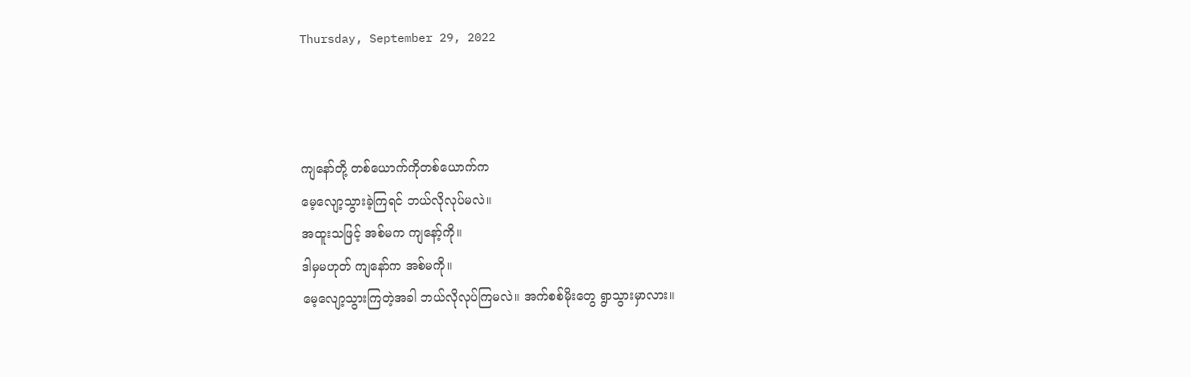Thursday, September 29, 2022



ကျနော်တို့ တစ်ယောက်ကိုတစ်ယောက်က
မေ့လျော့သွားခဲ့ကြရင် ဘယ်လိုလုပ်မလဲ။
အထူးသဖြင့် အစ်မက ကျနော့်ကို။
ဒါမှမဟုတ် ကျနော်က အစ်မကို။
မေ့လျော့သွားကြတဲ့အခါ ဘယ်လိုလုပ်ကြမလဲ။ အက်စစ်မိုးတွေ ရွာသွားမှာလား။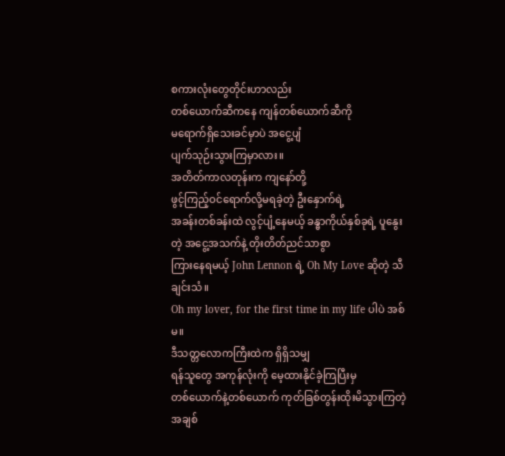စကားလုံးတွေတိုင်းဟာလည်း
တစ်ယောက်ဆီကနေ ကျန်တစ်ယောက်ဆီကို
မရောက်ရှိသေးခင်မှာပဲ အငွေ့ပျံ
ပျက်သုဉ်းသွားကြမှာလား။
အတိတ်ကာလတုန်းက ကျနော်တို့
ဖွင့်ကြည့်ဝင်ရောက်လို့မရခဲ့တဲ့ ဦးနှောက်ရဲ့
အခန်းတစ်ခန်းထဲ လွင့်ပျံ့နေမယ့် ခန္ဓာကိုယ်နှစ်ခုရဲ့ ပူနွေးတဲ့ အငွေ့အသက်နဲ့ တိုးတိတ်ညင်သာစွာ
ကြားနေရမယ့် John Lennon ရဲ့ Oh My Love ဆိုတဲ့ သီချင်းသံ။
Oh my lover, for the first time in my life ပါပဲ အစ်မ။
ဒီသတ္တလောကကြီးထဲက ရှိရှိသမျှ
ရန်သူတွေ အကုန်လုံးကို မေ့ထားနိုင်ခဲ့ကြပြီးမှ
တစ်ယောက်နဲ့တစ်ယောက် ကုတ်ခြစ်တွန်းထိုးမိသွားကြတဲ့ အချစ်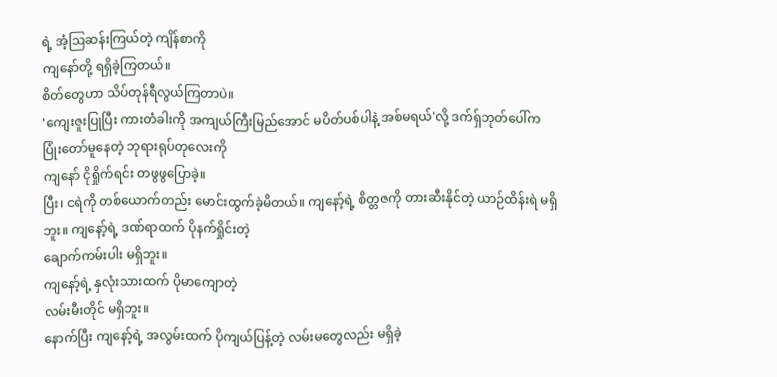ရဲ့ အံ့ဩဆန်းကြယ်တဲ့ ကျိန်စာကို
ကျနော်တို့ ရရှိခဲ့ကြတယ်။
စိတ်တွေဟာ သိပ်တုန်ရီလွယ်ကြတာပဲ။
'ကျေးဇူးပြုပြီး ကားတံခါးကို အကျယ်ကြီးမြည်အောင် မပိတ်ပစ်ပါနဲ့ အစ်မရယ်'လို့ ဒက်ရ်ှဘုတ်ပေါ်က
ပြုံးတော်မူနေတဲ့ ဘုရားရုပ်တုလေးကို
ကျနော် ငိုရှိုက်ရင်း တဖွဖွပြောခဲ့။
ပြီး၊ ငရဲကို တစ်ယောက်တည်း မောင်းထွက်ခဲ့မိတယ်။ ကျနော့်ရဲ့ စိတ္တဇကို တားဆီးနိုင်တဲ့ ယာဉ်ထိန်းရဲ မရှိဘူး။ ကျနော့်ရဲ့ ဒဏ်ရာထက် ပိုနက်ရှိုင်းတဲ့
ချောက်ကမ်းပါး မရှိဘူး။
ကျနော့်ရဲ့ နှလုံးသားထက် ပိုမာကျောတဲ့
လမ်းမီးတိုင် မရှိဘူး။
နောက်ပြီး ကျနော့်ရဲ့ အလွမ်းထက် ပိုကျယ်ပြန့်တဲ့ လမ်းမတွေလည်း မရှိခဲ့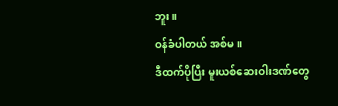ဘူး။
ဝန်ခံပါတယ် အစ်မ။
ဒီထက်ပိုပြီး မူးယစ်ဆေးဝါးဒဏ်တွေ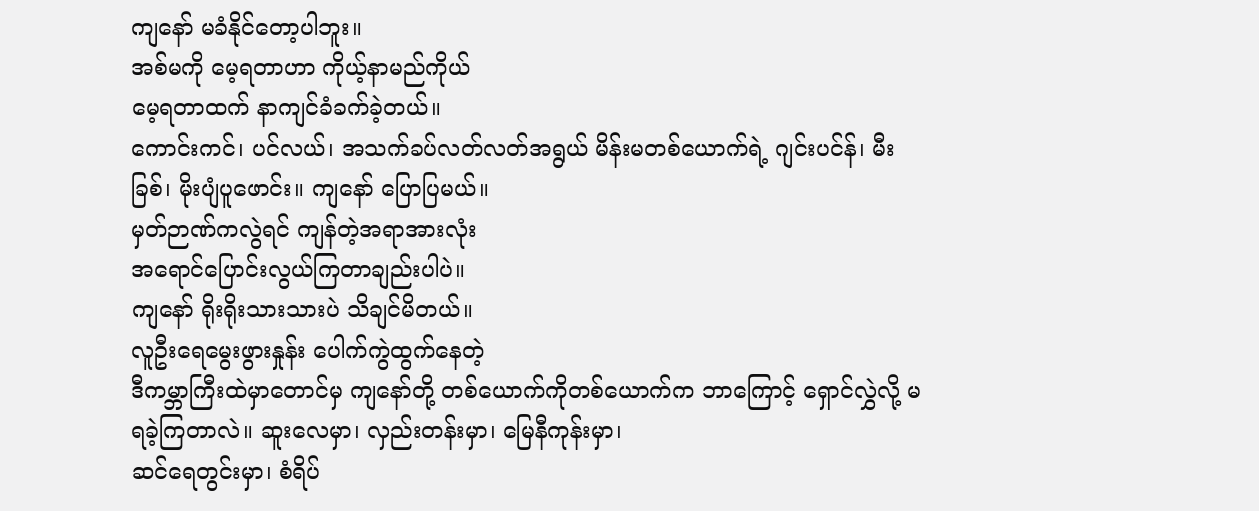ကျနော် မခံနိုင်တော့ပါဘူး။
အစ်မကို မေ့ရတာဟာ ကိုယ့်နာမည်ကိုယ်
မေ့ရတာထက် နာကျင်ခံခက်ခဲ့တယ်။
ကောင်းကင်၊ ပင်လယ်၊ အသက်ခပ်လတ်လတ်အရွယ် မိန်းမတစ်ယောက်ရဲ့ ဂျင်းပင်န်၊ မီးခြစ်၊ မိုးပျံပူဖောင်း။ ကျနော် ပြောပြမယ်။
မှတ်ဉာဏ်ကလွဲရင် ကျန်တဲ့အရာအားလုံး
အရောင်ပြောင်းလွယ်ကြတာချည်းပါပဲ။
ကျနော် ရိုးရိုးသားသားပဲ သိချင်မိတယ်။
လူဦးရေမွေးဖွားနှုန်း ပေါက်ကွဲထွက်နေတဲ့
ဒီကမ္ဘာကြီးထဲမှာတောင်မှ ကျနော်တို့ တစ်ယောက်ကိုတစ်ယောက်က ဘာကြောင့် ရှောင်လွှဲလို့ မရခဲ့ကြတာလဲ။ ဆူးလေမှာ၊ လှည်းတန်းမှာ၊ မြေနီကုန်းမှာ၊
ဆင်ရေတွင်းမှာ၊ စံရိပ်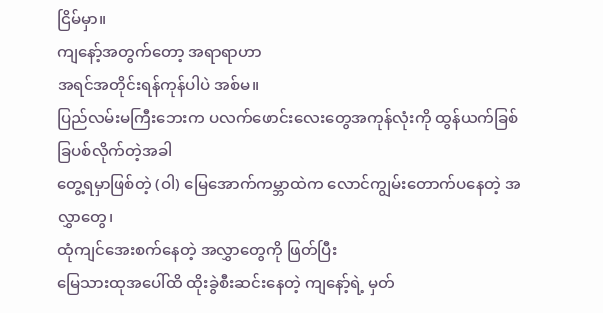ငြိမ်မှာ။
ကျနော့်အတွက်တော့ အရာရာဟာ
အရင်အတိုင်းရန်ကုန်ပါပဲ အစ်မ။
ပြည်လမ်းမကြီးဘေးက ပလက်ဖောင်းလေးတွေအကုန်လုံးကို ထွန်ယက်ခြစ်ခြပစ်လိုက်တဲ့အခါ
တွေ့ရမှာဖြစ်တဲ့ (ဝါ) မြေအောက်ကမ္ဘာထဲက လောင်ကျွမ်းတောက်ပနေတဲ့ အလွှာတွေ၊
ထုံကျင်အေးစက်နေတဲ့ အလွှာတွေကို ဖြတ်ပြီး
မြေသားထုအပေါ်ထိ ထိုးခွဲစီးဆင်းနေတဲ့ ကျနော့်ရဲ့ မှတ်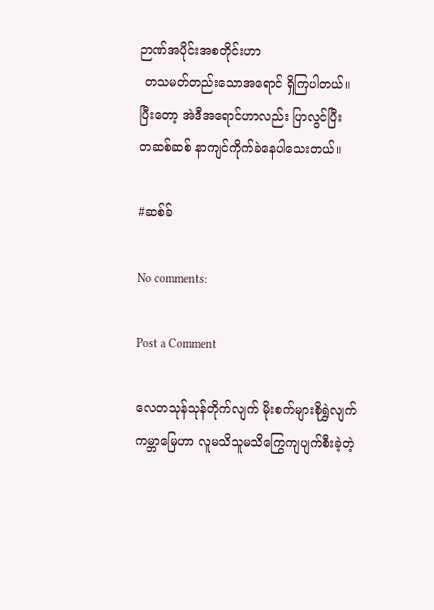ဉာဏ်အပိုင်းအစတိုင်းဟာ
 တသမတ်တည်းသောအရောင် ရှိကြပါတယ်။
ပြီးတော့ အဲဒီအရောင်ဟာလည်း ပြာလွင်ပြီး
တဆစ်ဆစ် နာကျင်ကိုက်ခဲနေပါသေးတယ်။

#ဆစ်ခ်

No comments:

Post a Comment

လေတသုန်သုန်တိုက်လျက် မိုးစက်များစိုရွှဲလျက် ကမ္ဘာမြေဟာ လူမသိသူမသိကြွေကျပျက်စီးခဲ့တဲ့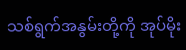သစ်ရွက်အနွမ်းတို့ကို အုပ်မိုး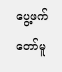ပွေ့ဖက်တော်မူ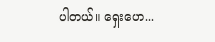ပါတယ်။ ရှေးဟေ...